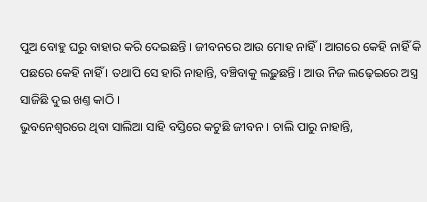ପୁଅ ବୋହୁ ଘରୁ ବାହାର କରି ଦେଇଛନ୍ତି । ଜୀବନରେ ଆଉ ମୋହ ନାହିଁ । ଆଗରେ କେହି ନାହିଁ କି ପଛରେ କେହି ନାହିଁ । ତଥାପି ସେ ହାରି ନାହାନ୍ତି, ବଞ୍ଚିବାକୁ ଲଢ଼ୁଛନ୍ତି । ଆଉ ନିଜ ଲଢ଼େଇରେ ଅସ୍ତ୍ର ସାଜିଛି ଦୁଇ ଖଣ୍ତ କାଠି ।
ଭୁବନେଶ୍ବରରେ ଥିବା ସାଲିଆ ସାହି ବସ୍ତିରେ କଟୁଛି ଜୀବନ । ଚାଲି ପାରୁ ନାହାନ୍ତି,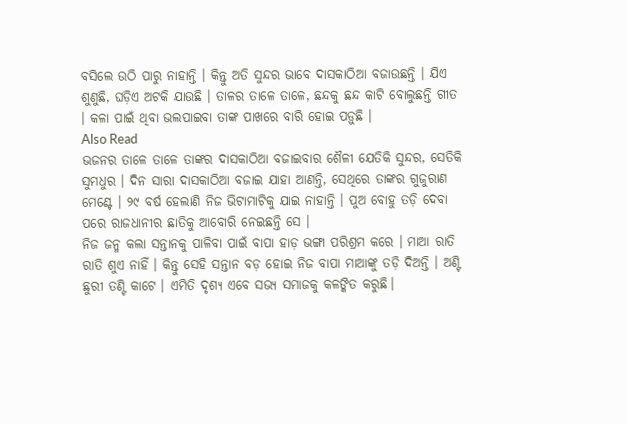ବସିଲେ ଉଠି ପାରୁ ନାହାନ୍ତି । କିନ୍ତୁ ଅତି ସୁନ୍ଦର ଭାବେ ଦାସକାଠିଆ ବଜାଉଛନ୍ତି । ଯିଏ ଶୁଣୁଛି, ଘଡ଼ିଏ ଅଟକି ଯାଉଛି । ତାଳର ତାଳେ ତାଳେ, ଛନ୍ଦକୁ ଛନ୍ଦ କାଟି ବୋଲୁଛନ୍ତି ଗୀତ । କଳା ପାଇଁ ଥିବା ଭଲପାଇବା ତାଙ୍କ ପାଖରେ ବାରି ହୋଇ ପଡ଼ୁଛି ।
Also Read
ଭଜନର ତାଳେ ତାଳେ ତାଙ୍କର ଦାସକାଠିଆ ବଜାଇବାର ଶୈଳୀ ଯେତିକି ସୁନ୍ଦର, ସେତିକି ସୁମଧୁର । ଦିନ ସାରା ଦାସକାଠିଆ ବଜାଇ ଯାହା ଆଣନ୍ତି, ସେଥିରେ ତାଙ୍କର ଗୁଜୁରାଣ ମେଣ୍ଟେ । ୨୯ ବର୍ଷ ହେଲାଣି ନିଜ ଭିଟାମାଟିକୁ ଯାଇ ନାହାନ୍ତି । ପୁଅ ବୋହୁ ତଡ଼ି ଦେବା ପରେ ରାଜଧାନୀର ଛାତିକୁ ଆବୋରି ନେଇଛନ୍ତି ସେ ।
ନିଜ ଜନ୍ମ କଲା ସନ୍ତାନକୁ ପାଳିବା ପାଇଁ ବାପା ହାଡ଼ ଭଙ୍ଗା ପରିଶ୍ରମ କରେ । ମାଆ ରାତି ରାତି ଶୁଏ ନାହିଁ । କିନ୍ତୁ ସେହି ସନ୍ତାନ ବଡ଼ ହୋଇ ନିଜ ବାପା ମାଆଙ୍କୁ ତଡ଼ି ଦିଅନ୍ତି । ଅଣ୍ଟି ଛୁରୀ ତଣ୍ଟି କାଟେ । ଏମିତି ଦୃଶ୍ୟ ଏବେ ସଭ୍ୟ ସମାଜକୁ କଳଙ୍କିତ କରୁଛି।